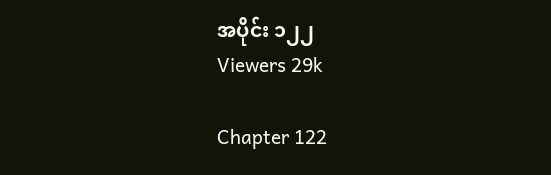အပိုင်း ၁၂၂
Viewers 29k

Chapter 122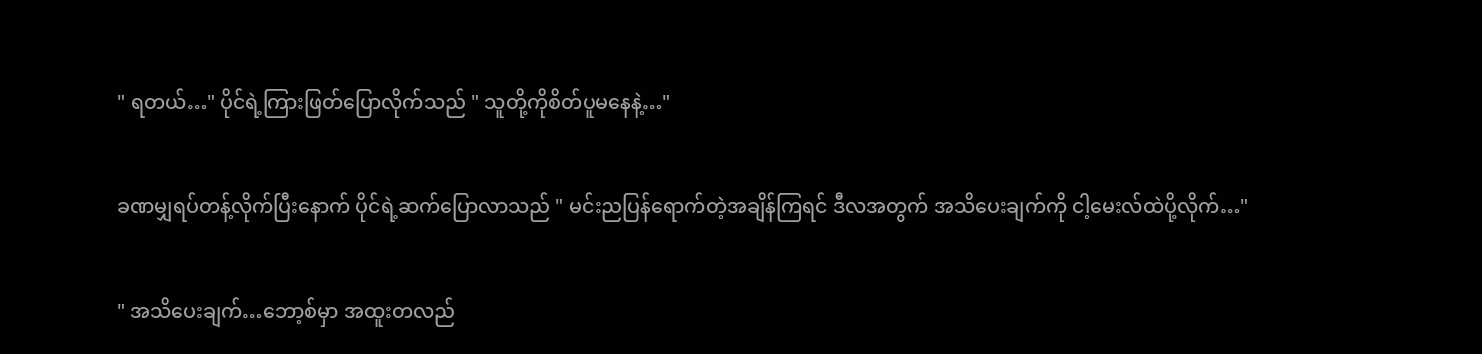" ရတယ်…" ပိုင်ရဲ့ကြားဖြတ်ပြောလိုက်သည် " သူတို့ကိုစိတ်ပူမနေနဲ့…"


ခဏမျှရပ်တန့်လိုက်ပြီးနောက် ပိုင်ရဲ့ဆက်ပြောလာသည် " မင်းညပြန်ရောက်တဲ့အချိန်ကြရင် ဒီလအတွက် အသိပေးချက်ကို ငါ့မေးလ်ထဲပို့လိုက်…"


" အသိပေးချက်…ဘော့စ်မှာ အထူးတလည်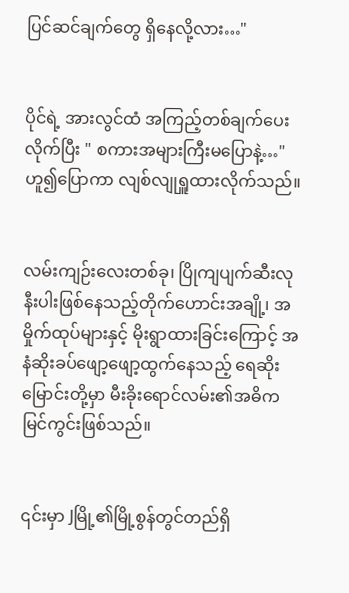ပြင်ဆင်ချက်တွေ ရှိနေလို့လား…"


ပိုင်ရဲ့ အားလွင်ထံ အကြည့်တစ်ချက်ပေးလိုက်ပြီး " စကားအများကြီးမပြောနဲ့…" ဟူ၍ပြောကာ လျစ်လျုရှူထားလိုက်သည်။


လမ်းကျဉ်းလေးတစ်ခု၊ ပြိုကျပျက်ဆီးလုနီးပါးဖြစ်နေသည့်တိုက်ဟောင်းအချို့၊ အမှိုက်ထုပ်များနှင့် မိုးရွာထားခြင်းကြောင့် အနံဆိုးခပ်ဖျော့ဖျော့ထွက်နေသည့် ရေဆိုးမြောင်းတို့မှာ မီးခိုးရောင်လမ်း၏အဓိကမြင်ကွင်းဖြစ်သည်။


၎င်းမှာ Jမြို့၏မြို့စွန်တွင်တည်ရှိ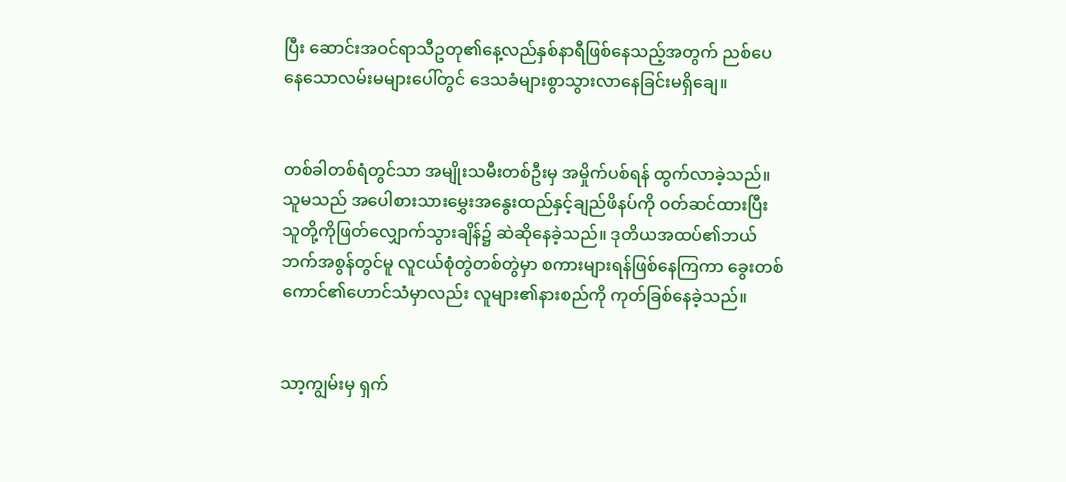ပြီး ဆောင်းအဝင်ရာသီဥတု၏နေ့လည်နှစ်နာရီဖြစ်နေသည့်အတွက် ညစ်ပေနေသောလမ်းမများပေါ်တွင် ဒေသခံများစွာသွားလာနေခြင်းမရှိချေ။


တစ်ခါတစ်ရံတွင်သာ အမျိုးသမီးတစ်ဦးမှ အမှိုက်ပစ်ရန် ထွက်လာခဲ့သည်။ သူမသည် အပေါစားသား‌မွှေး‌အနွေးထည်နှင့်ချည်ဖိနပ်ကို ဝတ်ဆင်ထားပြီး သူတို့ကိုဖြတ်လျှောက်သွားချိန်၌ ဆဲဆိုနေခဲ့သည်။ ဒုတိယအထပ်၏ဘယ်ဘက်အစွန်တွင်မူ လူငယ်စုံတွဲတစ်တွဲမှာ စကားများရန်ဖြစ်နေကြကာ ခွေးတစ်ကောင်၏ဟောင်သံမှာလည်း လူများ၏နားစည်ကို ကုတ်ခြစ်နေခဲ့သည်။


သာ့ကျွမ်းမှ ရှက်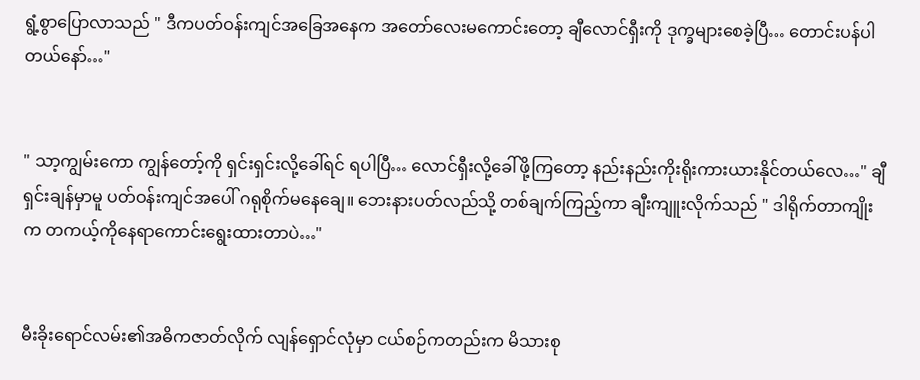ရွံ့စွာပြောလာသည် " ဒီကပတ်ဝန်းကျင်အခြေအနေက အတော်လေးမကောင်းတော့ ချီလောင်ရှီးကို ဒုက္ခများစေခဲ့ပြီ… တောင်းပန်ပါတယ်နော်…"


" သာ့ကျွမ်းကော ကျွန်တော့်ကို ရှင်းရှင်းလို့ခေါ်ရင် ရပါပြီ… လောင်ရှီးလို့ခေါ်ဖို့ကြတော့ နည်းနည်းကိုးရိုးကားယားနိုင်တယ်လေ…" ချီရှင်းချန်မှာမူ ပတ်ဝန်းကျင်အပေါ် ဂရုစိုက်မနေချေ။ ဘေးနားပတ်လည်သို့ တစ်ချက်ကြည့်ကာ ချီးကျူးလိုက်သည် " ဒါရိုက်တာကျိုးက တကယ့်ကိုနေရာကောင်းရွေးထားတာပဲ…"


မီးခိုးရောင်လမ်း၏အဓိကဇာတ်လိုက် လျန်ရှောင်လုံမှာ ငယ်စဉ်ကတည်းက မိသားစု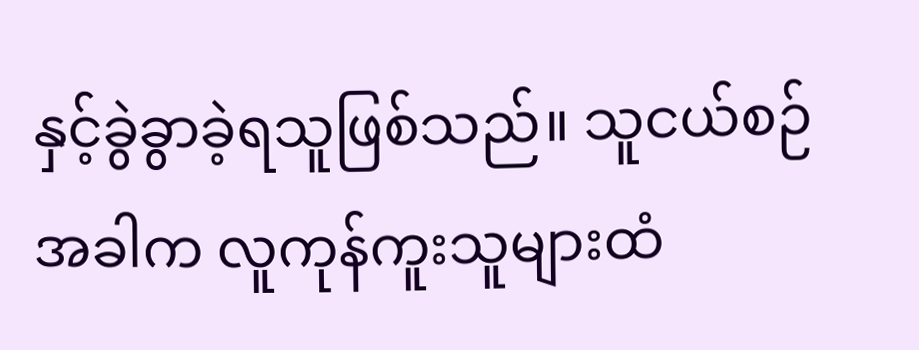နှင့်ခွဲခွာခဲ့ရသူဖြစ်သည်။ သူငယ်စဉ်အခါက လူကုန်ကူးသူများထံ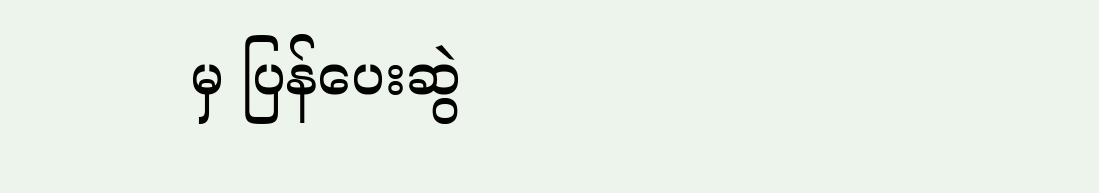မှ ပြန်ပေးဆွဲ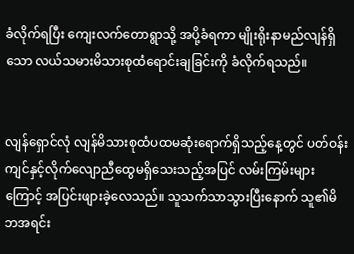ခံလိုက်ရပြီး ကျေးလက်တောရွာသို့ အပို့ခံရကာ မျိုးရိုးနာမည်လျန်ရှိသော လယ်သမားမိသားစုထံရောင်းချခြင်းကို ခံလိုက်ရသည်။


လျန်ရှောင်လုံ လျန်မိသားစုထံပထမဆုံးရောက်ရှိသည့်နေ့တွင် ပတ်ဝန်းကျင်နှင့်လိုက်လျောညီထွေမရှိသေးသည့်အပြင် လမ်းကြမ်းများကြောင့် အပြင်းဖျားခဲ့လေသည်။ သူသက်သာသွားပြီးနောက် သူ၏မိဘအရင်း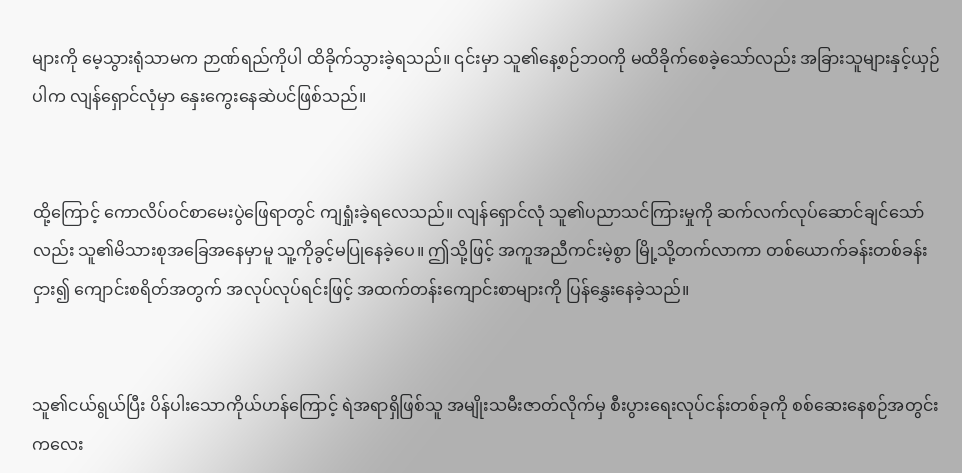များကို မေ့သွားရုံသာမက ဉာဏ်ရည်ကိုပါ ထိခိုက်သွားခဲ့ရသည်။ ၎င်းမှာ သူ၏နေ့စဉ်ဘဝကို မထိခိုက်စေခဲ့သော်လည်း အခြားသူများနှင့်ယှဉ်ပါက လျန်ရှောင်လုံမှာ နှေးကွေးနေဆဲပင်ဖြစ်သည်။


ထို့ကြောင့် ကောလိပ်ဝင်စာမေးပွဲဖြေရာတွင် ကျရှုံးခဲ့ရလေသည်။ လျန်ရှောင်လုံ သူ၏ပညာသင်ကြားမှုကို ဆက်လက်လုပ်ဆောင်ချင်သော်လည်း သူ၏မိသားစုအခြေအနေမှာမူ သူ့ကိုခွင့်မပြုနေခဲ့ပေ။ ဤသို့ဖြင့် အကူအညီကင်းမဲ့စွာ မြို့သို့တက်လာကာ တစ်ယောက်ခန်းတစ်ခန်းငှား၍ ကျောင်းစရိတ်အတွက် အလုပ်လုပ်ရင်းဖြင့် အထက်တန်းကျောင်းစာများကို ပြန်နွှေးနေခဲ့သည်။


သူ၏ငယ်ရွယ်ပြီး ပိန်ပါးသောကိုယ်ဟန်ကြောင့် ရဲအရာရှိဖြစ်သူ အမျိုးသမီးဇာတ်လိုက်မှ စီးပွားရေးလုပ်ငန်းတစ်ခုကို စစ်ဆေးနေစဉ်အတွင်း ကလေး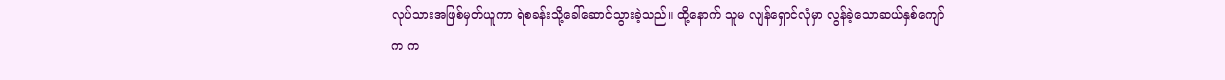လုပ်သားအဖြစ်မှတ်ယူကာ ရဲစခန်းသို့ခေါ်‌ဆောင်သွားခဲ့သည်။ ထို့နောက် သူမ လျန်ရှောင်လုံမှာ လွန်ခဲ့သောဆယ်နှစ်ကျော်က က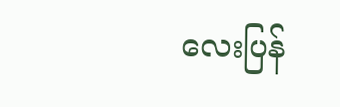လေးပြန်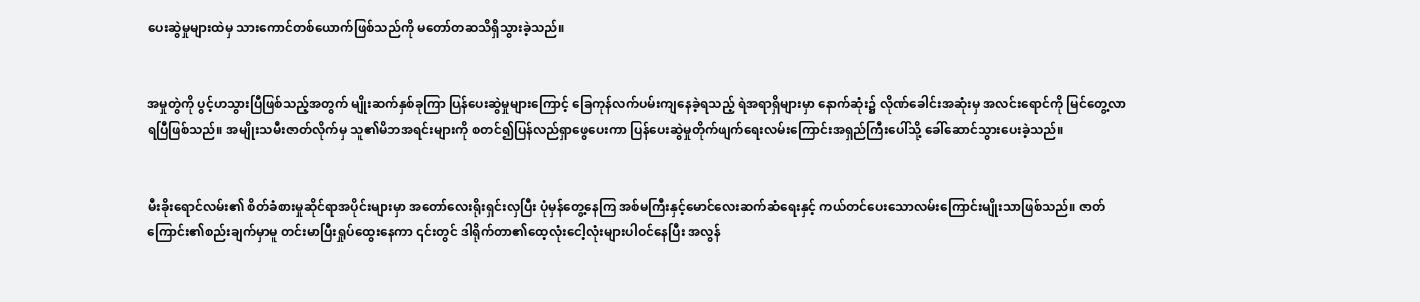ပေးဆွဲမှုများထဲမှ သားကောင်တစ်ယောက်ဖြစ်သည်ကို မတော်တဆသိရှိသွားခဲ့သည်။


အမှုတွဲကို ပွင့်ဟသွားပြီဖြစ်သည့်အတွက် မျိုးဆက်နှစ်ခုကြာ ပြန်ပေးဆွဲမှုများကြောင့် ခြေကုန်လက်ပမ်းကျနေခဲ့ရသည့် ရဲအရာရှိများမှာ နောက်ဆုံး၌ လိုဏ်ခေါင်းအဆုံးမှ အလင်းရောင်ကို မြင်တွေ့လာရပြီဖြစ်သည်။ အမျိုးသမီးဇာတ်လိုက်မှ သူ၏မိဘအရင်းများကို စတင်၍ပြန်လည်ရှာဖွေပေးကာ ပြန်ပေးဆွဲမှုတိုက်ဖျက်ရေးလမ်းကြောင်းအရှည်ကြီးပေါ်သို့ ခေါ်ဆောင်သွားပေးခဲ့သည်။


မီးခိုးရောင်လမ်း၏ စိတ်ခံစားမှုဆိုင်ရာအပိုင်းများမှာ အတော်လေးရိုးရှင်းလှပြီး ပုံမှန်တွေ့နေကြ အစ်မကြီးနှင့်မောင်လေးဆက်‌ဆံရေးနှင့် ကယ်တင်ပေးသောလမ်းကြောင်းမျိုးသာဖြစ်သည်။ ဇာတ်ကြောင်း၏စည်းချက်မှာမူ တင်းမာပြီးရှုပ်ထွေးနေကာ ၎င်းတွင် ဒါရိုက်တာ၏ထေ့လုံးငေါ့လုံးများပါဝင်နေပြီး အလွန်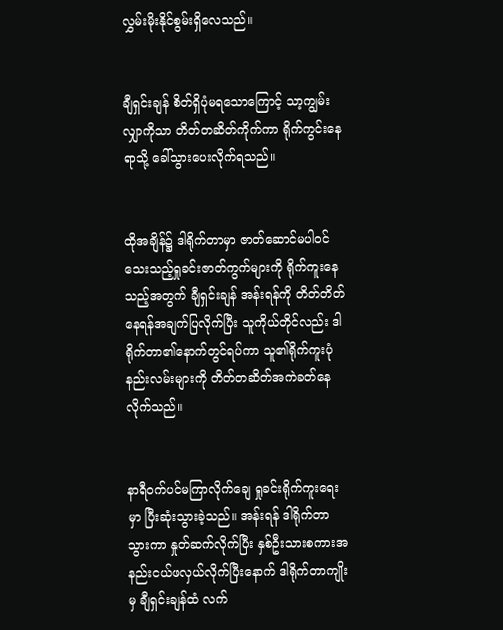လွှမ်းမိုးနိုင်စွမ်းရှိလေသည်။


ချီရှင်းချန် စိတ်ရှိပုံမရသောကြောင့် သာ့ကျွမ်း လျှာကိုသာ တိတ်တဆိတ်ကိုက်ကာ ရိုက်ကွင်းနေရာသို့ ခေါ်သွားပေးလိုက်ရသည်။


ထိုအချိန်၌ ဒါရိုက်တာမှာ ဇာတ်ဆောင်မပါဝင်သေးသည့်ရှုခင်းဇာတ်ကွက်များကို ရိုက်ကူးနေသည့်အတွက် ချီရှင်းချန် အန်းရန်ကို တိတ်တိတ်နေရန်အချက်ပြလိုက်ပြီး သူကိုယ်တိုင်လည်း ဒါရိုက်တာ၏နောက်တွင်ရပ်ကာ သူ၏ရိုက်ကူးပုံနည်းလမ်းများကို တိတ်တဆိတ်အကဲခတ်နေလိုက်သည်။


နာရီဝက်ပင်မကြာလိုက်ချေ ရှုခင်းရိုက်ကူးရေးမှာ ပြီးဆုံးသွားခဲ့သည်။ အန်းရန် ဒါရိုက်တာသွားကာ နှုတ်ဆက်လိုက်ပြီး နှစ်ဦးသားစကားအနည်းငယ်ဖလှယ်လိုက်ပြီးနောက် ဒါရိုက်တာကျိုးမှ ချီရှင်းချန်ထံ လက်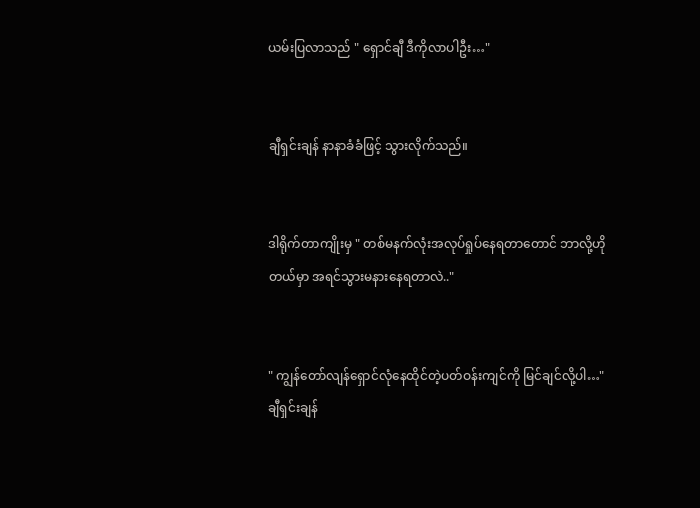ယမ်းပြလာသည် " ရှောင်ချီ ဒီကိုလာပါဦး…"


ချီရှင်းချန် နာနာခံခံဖြင့် သွားလိုက်သည်။


ဒါရိုက်တာကျိုးမှ " တစ်မနက်လုံးအလုပ်ရှုပ်နေရတာတောင် ဘာလို့ဟိုတယ်မှာ အရင်သွားမနားနေရတာလဲ.."


" ကျွန်တော်လျန်ရှောင်လုံနေထိုင်တဲ့ပတ်ဝန်းကျင်ကို မြင်ချင်လို့ပါ…" ချီရှင်းချန်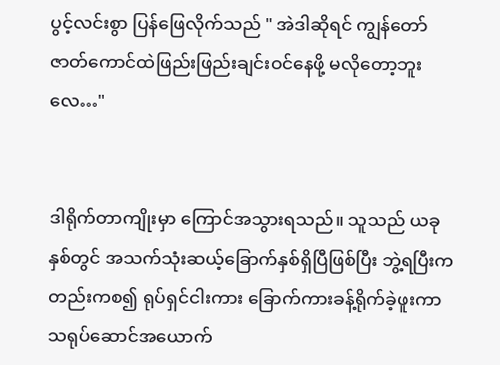ပွင့်လင်းစွာ ပြန်ဖြေလိုက်သည် " အဲဒါဆိုရင် ကျွန်တော် ဇာတ်ကောင်ထဲဖြည်းဖြည်းချင်းဝင်နေဖို့ မလိုတော့ဘူးလေ…"


ဒါရိုက်တာကျိုးမှာ ကြောင်အသွားရသည်။ သူသည် ယခုနှစ်တွင် အသက်သုံးဆယ့်ခြောက်နှစ်ရှိပြီဖြစ်ပြီး ဘွဲ့ရပြီးကတည်းကစ၍ ရုပ်ရှင်ငါးကား ခြောက်ကားခန့်ရိုက်ခဲ့ဖူးကာ သရုပ်ဆောင်အယောက်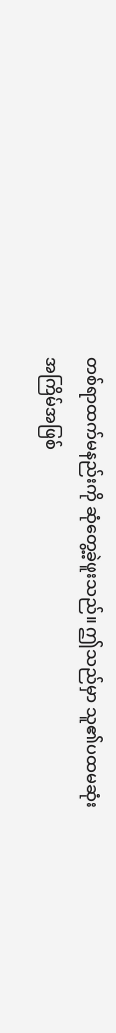တစ်ရာထက်မနည်းကို ဆုံတွေ့ခဲ့ဖူးသည်။ ဤသည်မှာ သူ၏ပထမဆုံးအကြိမ်အဖြစ်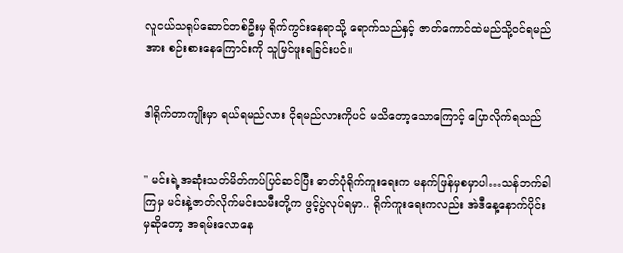လူငယ်သရုပ်ဆောင်တစ်ဦးမှ ရိုက်ကွင်းနေရာသို့ ရောက်သည်နှင့် ဇာတ်ကောင်ထဲမည်သို့ဝင်ရမည်အား စဉ်းစားနေကြောင်းကို သူမြင်ဖူးရခြင်းပင်။


ဒါရိုက်တာကျိုးမှာ ရယ်ရမည်လား ငိုရမည်လားကိုပင် မသိတော့‌သောကြောင့် ပြောလိုက်ရသည်


" မင်းရဲ့အဆုံးသတ်မိတ်ကပ်ပြင်ဆင်ပြီး ဓာတ်ပုံရိုက်ကူးရေးက မနက်ဖြန်မှစမှာပါ…သန်ဘက်ခါကြမှ မင်းနဲ့ဇာတ်လိုက်မင်းသမီးတို့က ဖွင့်ပွဲလုပ်ရမှာ.. ရိုက်ကူးရေးကလည်း အဲဒီနေ့နောက်ပိုင်းမှဆိုတော့ အရမ်းလောနေ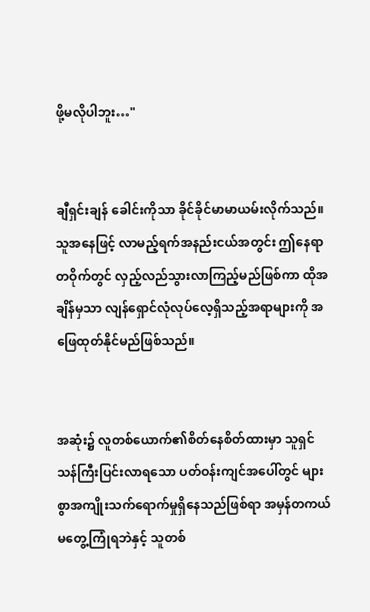ဖို့မလိုပါဘူး…"


ချီရှင်းချန် ‌ခေါင်းကိုသာ ခိုင်ခိုင်မာမာယမ်းလိုက်သည်။ သူအနေဖြင့် လာမည့်‌ရက်အနည်းငယ်အတွင်း ဤနေရာတဝိုက်တွင် လှည့်လည်သွားလာကြည့်မည်ဖြစ်ကာ ထိုအချိန်မှသာ လျန်ရှောင်လုံလုပ်လေ့ရှိသည့်အရာများကို အဖြေထုတ်နိုင်မည်ဖြစ်သည်။


အဆုံး၌ လူတစ်ယောက်၏စိတ်နေစိတ်ထားမှာ သူရှင်သန်ကြီးပြင်းလာရသော ပတ်ဝန်းကျင်‌အပေါ်တွင် များစွာအကျိုးသက်ရောက်မှုရှိနေသည်ဖြစ်ရာ အမှန်တကယ်မတွေ့ကြုံရဘဲနှင့် သူတစ်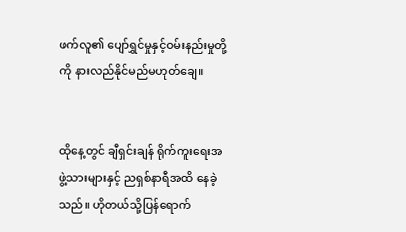ဖက်လူ၏ ပျော်ရွှင်မှုနှင့်ဝမ်းနည်းမှုတို့ကို နားလည်နိုင်မည်မဟုတ်ချေ။


ထိုနေ့တွင် ချီရှင်းချန် ရိုက်ကူးရေးအဖွဲ့သားများနှင့် ညရှစ်နာရီအထိ နေခဲ့သည်။ ဟိုတယ်သို့ပြန်ရောက်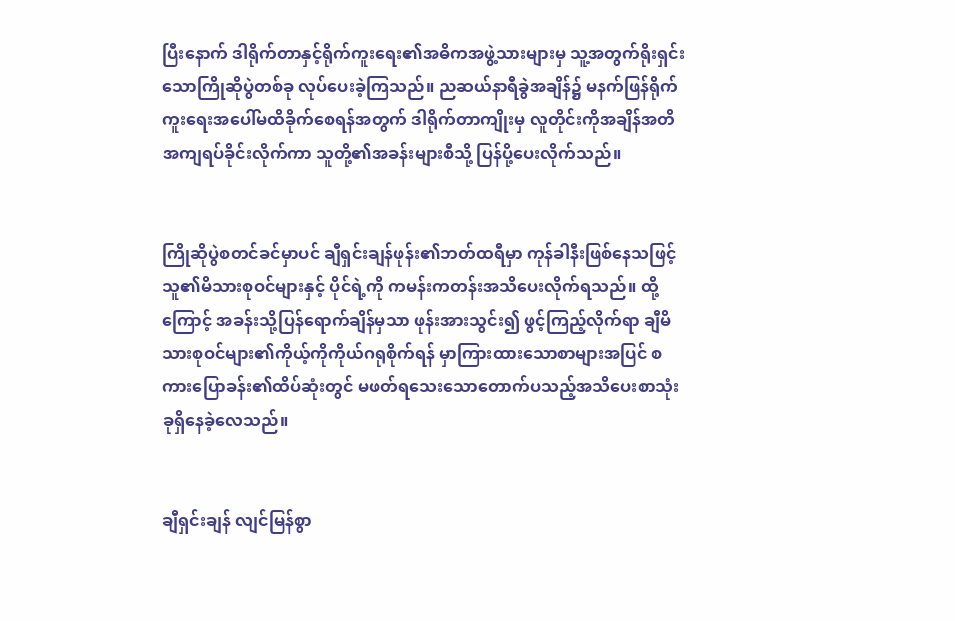ပြီးနောက် ဒါရိုက်တာနှင့်ရိုက်ကူးရေး၏အဓိကအဖွဲ့သားများမှ သူ့အတွက်ရိုးရှင်းသောကြိုဆိုပွဲတစ်ခု လုပ်ပေးခဲ့ကြသည်။ ညဆယ်နာရီခွဲအချိန်၌ မနက်ဖြန်ရိုက်ကူးရေးအပေါ်မထိခိုက်စေရန်အတွက် ဒါရိုက်တာကျိုးမှ လူတိုင်းကိုအချိန်အတိအကျရပ်ခိုင်းလိုက်ကာ သူတို့၏အခန်းများစီသို့ ပြန်ပို့ပေးလိုက်သည်။


ကြိုဆိုပွဲစတင်ခင်မှာပင် ချီရှင်းချန်ဖုန်း၏ဘတ်ထရီမှာ ကုန်ခါနီးဖြစ်နေသဖြင့် သူ၏မိသားစုဝင်များနှင့် ပိုင်ရဲ့ကို ကမန်းကတန်းအသိပေးလိုက်ရသည်။ ထို့ကြောင့် အခန်းသို့ပြန်ရောက်ချိန်မှသာ ဖုန်းအားသွင်း၍ ဖွင့်ကြည့်လိုက်ရာ ချီမိသားစုဝင်များ၏ကိုယ့်ကိုကိုယ်ဂရုစိုက်ရန် မှာကြားထားသောစာများအပြင် စကားပြောခန်း၏ထိပ်ဆုံးတွင် မဖတ်ရသေးသောတောက်ပသည့်အသိပေးစာသုံးခုရှိနေခဲ့လေသည်။


ချီရှင်းချန် လျင်မြန်စွာ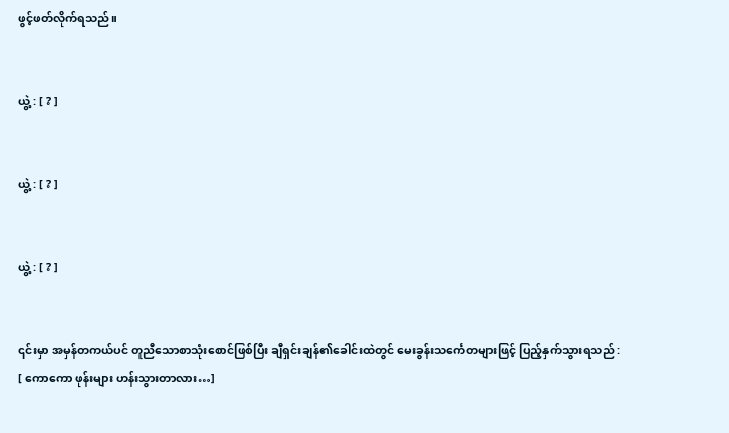ဖွင့်ဖတ်လိုက်ရသည်။


ယွဲ့ : [ ? ]


ယွဲ့ : [ ? ]


ယွဲ့ : [ ? ]


၎င်းမှာ အမှန်တကယ်ပင် တူညီသောစာသုံးစောင်ဖြစ်ပြီး ချီရှင်းချန်၏ခေါင်းထဲတွင် မေးခွန်းသင်္ကေတများဖြင့် ပြည့်နှက်သွားရသည် : [ ကောကော ဖုန်းများ ဟန်းသွားတာလား…]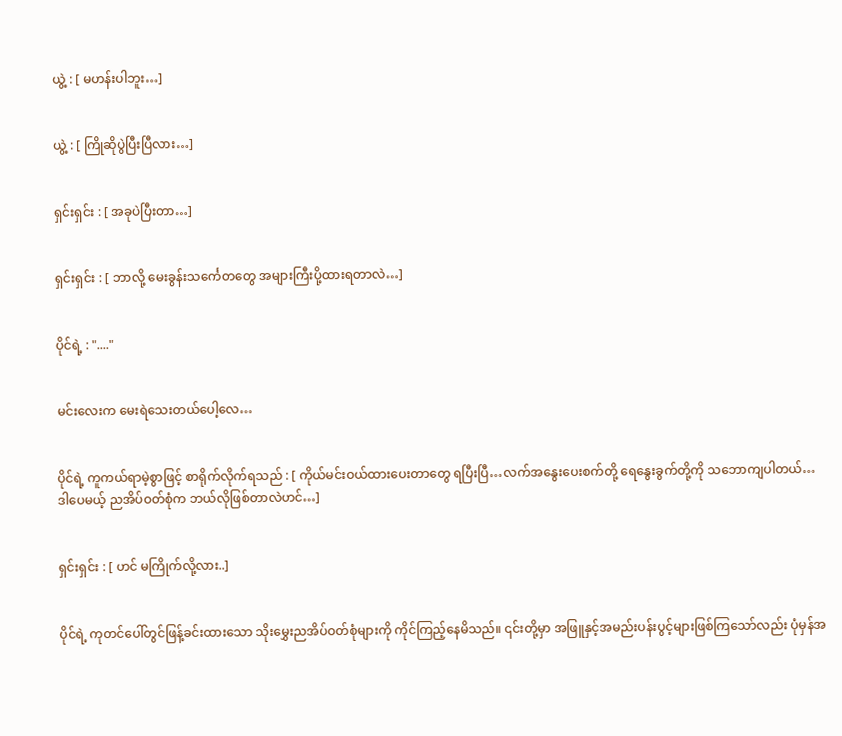ယွဲ့ : [ မဟန်းပါဘူး…]


ယွဲ့ : [ ကြိုဆိုပွဲပြီးပြီလား…]


ရှင်းရှင်း : [ အခုပဲပြီးတာ…]


ရှင်းရှင်း : [ ဘာလို့ မေးခွန်းသင်္ကေတတွေ အများကြီးပို့ထားရတာလဲ…]


ပိုင်ရဲ့ : "...."


မင်းလေးက မေးရဲသေးတယ်ပေါ့လေ…


ပိုင်ရဲ့ ကူကယ်ရာမဲ့စွာဖြင့် စာရိုက်လိုက်ရသည် : [ ကိုယ်မင်းဝယ်ထားပေးတာတွေ ရပြီးပြီ…လက်အနွေးပေးစက်တို့ ရေနွေးခွက်တို့ကို သဘောကျပါတယ်… ဒါပေမယ့် ညအိပ်ဝတ်စုံက ဘယ်လိုဖြစ်တာလဲဟင်…]


ရှင်းရှင်း : [ ဟင် မကြိုက်လို့လား..]


ပိုင်ရဲ့ ကုတင်ပေါ်တွင်ဖြန့်ခင်းထားသော သိုးမွှေးညအိပ်ဝတ်စုံများကို ကိုင်ကြည့်နေမိသည်။ ၎င်းတို့မှာ အဖြူနှင့်အမည်းပန်းပွင့်များဖြစ်ကြသော်လည်း ပုံမှန်အ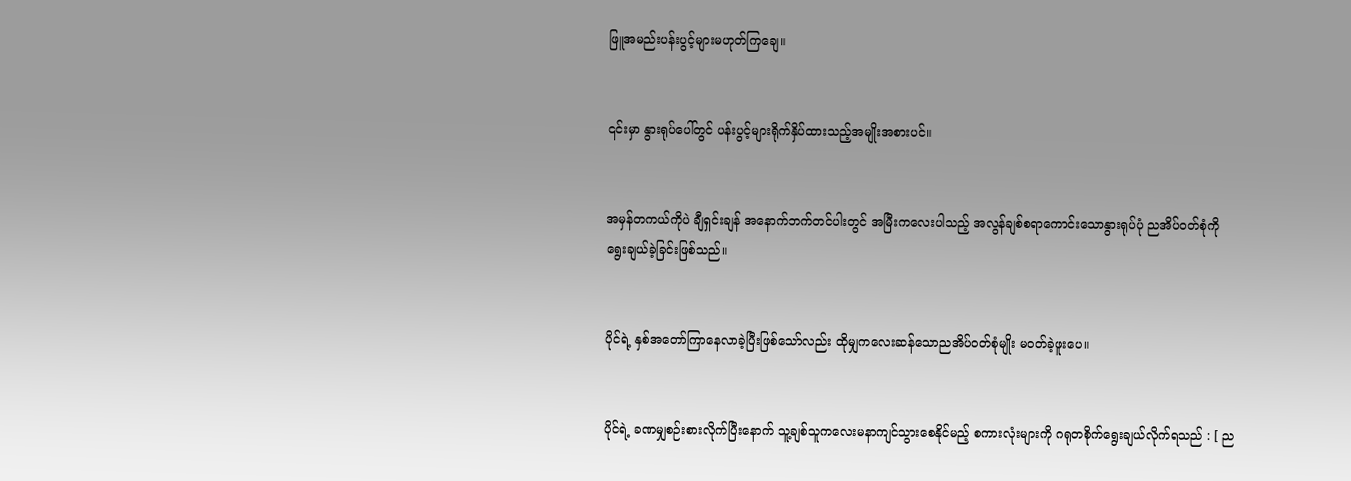ဖြူအမည်းပန်းပွင့်များမဟုတ်ကြချေ။


၎င်းမှာ နွားရုပ်ပေါ်တွင် ပန်းပွင့်များရိုက်နှိပ်ထားသည့်အမျိုးအစားပင်။


အမှန်တကယ်ကိုပဲ ချီရှင်းချန် အနောက်ဘက်တင်ပါးတွင် အမြီး‌ကလေးပါသည့် အလွန်ချစ်စရာကောင်းသောနွားရုပ်ပုံ ညအိပ်ဝတ်စုံကို ရွေးချယ်ခဲ့ခြင်းဖြစ်သည်။


ပိုင်ရဲ့ နှစ်အတော်ကြာနေလာခဲ့ပြီးဖြစ်သော်လည်း ထိုမျှကလေးဆန်သောညအိပ်ဝတ်စုံမျိုး မဝတ်ခဲ့ဖူးပေ။


ပိုင်ရဲ့ ခဏမျှစဉ်းစားလိုက်ပြီးနောက် သူ့ချစ်သူကလေးမနာကျင်သွားစေနိုင်မည့် စကားလုံးများကို ဂရုတစိုက်ရွေးချယ်လိုက်ရသည် : [ ည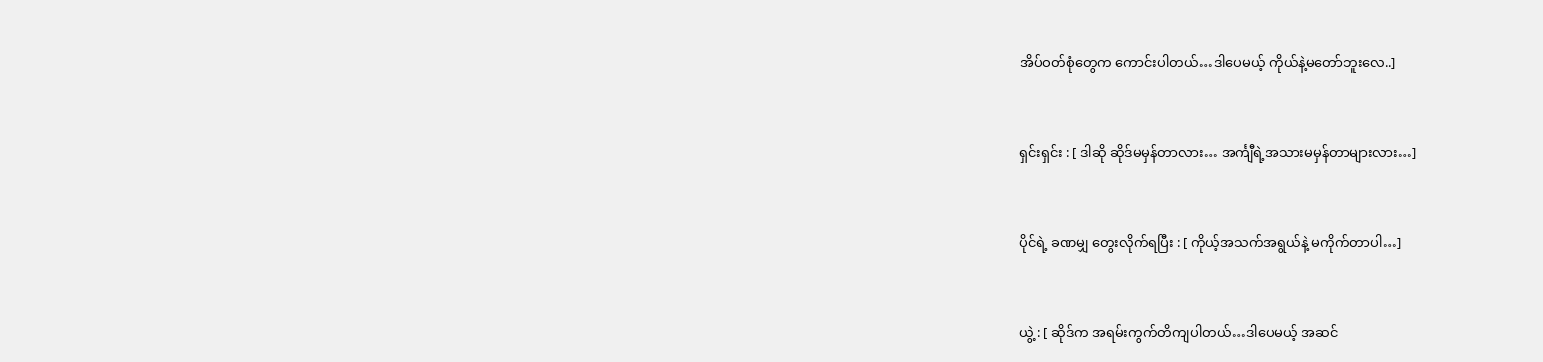အိပ်ဝတ်စုံတွေက ကောင်းပါတယ်…ဒါပေမယ့် ကိုယ်နဲ့မတော်ဘူးလေ..]


ရှင်းရှင်း : [ ဒါဆို ဆိုဒ်မမှန်တာလား… အင်္ကျီရဲ့အသားမမှန်တာများလား…]


ပိုင်ရဲ့ ခဏမျှ ‌တွေးလိုက်ရပြီး : [ ကိုယ့်အသက်အရွယ်နဲ့ မကိုက်တာပါ…]


ယွဲ့ : [ ဆိုဒ်က အရမ်းကွက်တိကျပါတယ်…ဒါပေမယ့် အဆင်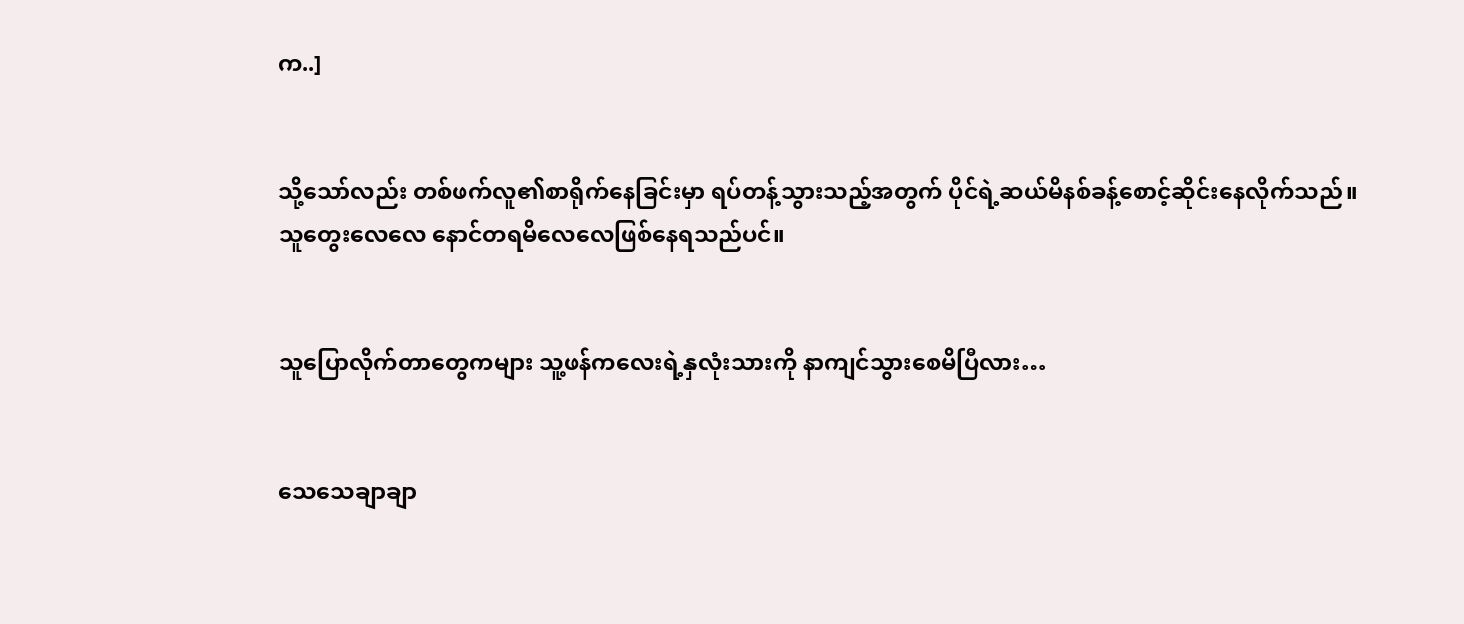က..]


သို့သော်လည်း တစ်ဖက်လူ၏စာရိုက်နေခြင်းမှာ ရပ်တန့်သွားသည့်အတွက် ပိုင်ရဲ့ဆယ်မိနစ်ခန့်စောင့်ဆိုင်းနေလိုက်သည်။ သူတွေးလေလေ နောင်တရမိလေလေဖြစ်နေရသည်ပင်။


သူပြောလိုက်တာတွေကများ သူ့ဖန်ကလေးရဲ့နှလုံးသားကို နာကျင်သွားစေမိပြီလား…


သေသေချာချာ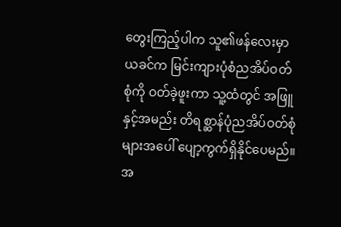တွေးကြည့်ပါက သူ၏ဖန်လေးမှာ ယခင်က မြင်းကျားပုံစံညအိပ်ဝတ်စုံကို ဝတ်ခဲ့ဖူးကာ သူ့ထံတွင် အဖြူနှင့်အမည်း တိရစ္ဆာန်ပုံညအိပ်ဝတ်စုံများအပေါ် ပျော့ကွက်ရှိနိုင်ပေမည်။ အ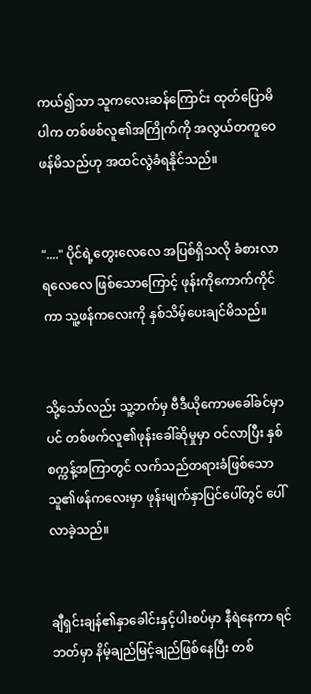ကယ်၍သာ သူကလေးဆန်ကြောင်း ထုတ်ပြောမိပါက တစ်ဖစ်လူ၏အကြိုက်ကို အလွယ်တကူဝေဖန်မိသည်ဟု အထင်လွဲခံရနိုင်သည်။


"...." ပိုင်ရဲ့တွေးလေလေ အပြစ်ရှိသလို ခံစားလာရလေလေ ဖြစ်သောကြောင့် ဖုန်းကိုကောက်ကိုင်ကာ သူ့ဖန်ကလေးကို နှစ်သိမ့်ပေးချင်မိသည်။


သို့သော်လည်း သူ့ဘက်မှ ဗီဒီယိုကောမခေါ်ခင်မှာပင် တစ်ဖက်လူ၏ဖုန်းခေါ်ဆိုမှုမှာ ဝင်လာပြီး နှစ်စက္ကန့်အကြာတွင် လက်သည်တရားခံဖြစ်သော သူ၏ဖန်ကလေးမှာ ဖုန်းမျက်နှာပြင်ပေါ်တွင် ပေါ်လာခဲ့သည်။


ချီရှင်းချန်၏နှာခေါင်းနှင့်ပါးစပ်မှာ နီရဲနေကာ ရင်ဘတ်မှာ နိမ့်ချည်မြင့်ချည်ဖြစ်နေပြီး တစ်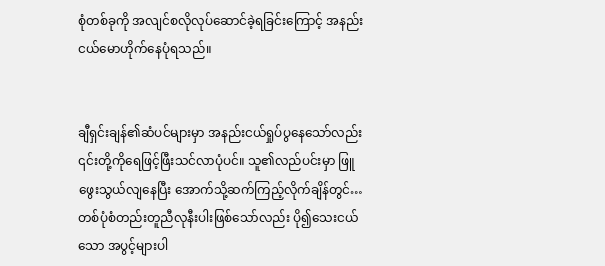စုံတစ်ခုကို အလျင်စလိုလုပ်ဆောင်ခဲ့ရခြင်းကြောင့် အနည်းငယ်မောဟိုက်နေပုံရသည်။


ချီရှင်းချန်၏ဆံပင်များမှာ အနည်းငယ်ရှုပ်ပွနေသော်လည်း ၎င်းတို့ကိုရေဖြင့်ဖြီးသင်လာပုံပင်။ သူ၏လည်ပင်းမှာ ဖြူဖွေးသွယ်လျနေပြီး အောက်သို့ဆက်ကြည့်လိုက်ချိန်တွင်…တစ်ပုံစံတည်းတူညီလုနီးပါးဖြစ်သော်လည်း ပို၍သေးငယ်သော အပွင့်များပါ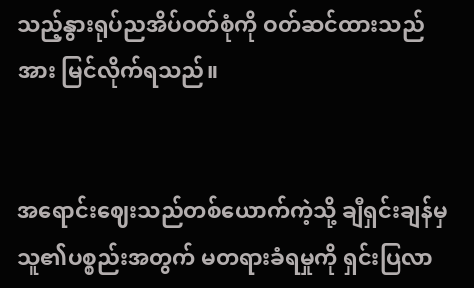သည့်နွားရုပ်ညအိပ်ဝတ်စုံကို ဝတ်ဆင်ထားသည်အား မြင်လိုက်ရသည်။


အရောင်းဈေးသည်တစ်ယောက်ကဲ့သို့ ချီရှင်းချန်မှ သူ၏ပစ္စည်းအတွက် မတရားခံရမှုကို ရှင်းပြလာ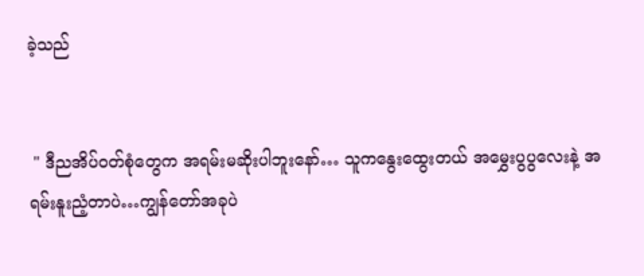ခဲ့သည်


 " ဒီညအိပ်ဝတ်စုံတွေက အရမ်းမဆိုးပါဘူးနော်… သူကနွေးထွေးတယ် အမွှေးပွပွလေးနဲ့ အရမ်းနူးညံ့တာပဲ…ကျွန်တော်အခုပဲ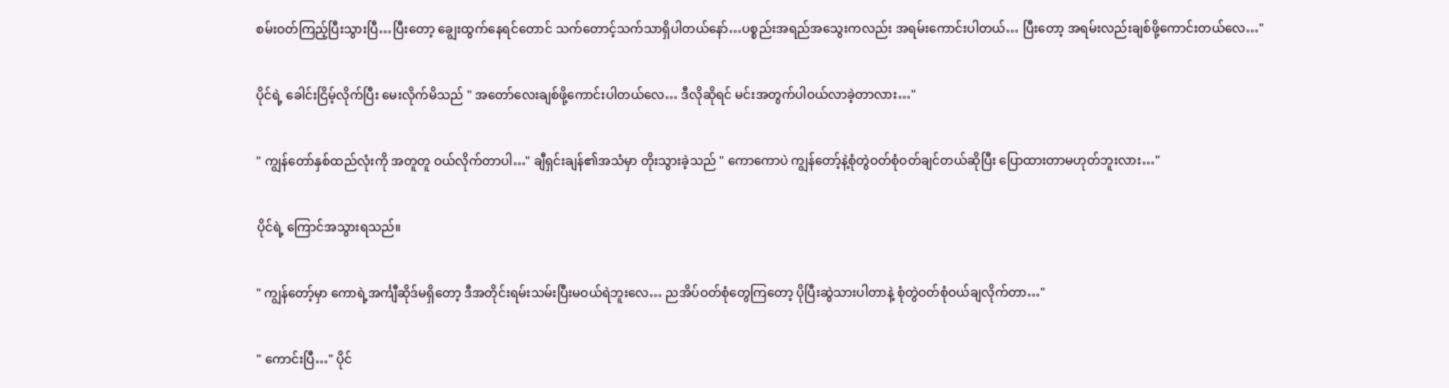စမ်းဝတ်ကြည့်ပြီးသွားပြီ…ပြီးတော့ ချွေးထွက်နေရင်တောင် သက်တောင့်သက်သာရှိပါတယ်နော်…ပစ္စည်းအရည်အသွေးကလည်း အရမ်းကောင်းပါတယ်… ပြီးတော့ အရမ်းလည်းချစ်ဖို့ကောင်းတယ်လေ…"


ပိုင်ရဲ့ ခေါင်းငြိမ့်လိုက်ပြီး မေးလိုက်မိသည် " အတော်လေးချစ်ဖို့ကောင်းပါတယ်လေ… ဒီလိုဆိုရင် မင်းအတွက်ပါဝယ်လာခဲ့တာလား…"


" ကျွန်တော်နှစ်ထည်လုံးကို အတူတူ ဝယ်လိုက်တာပါ…" ချီရှင်းချန်၏အသံမှာ တိုးသွားခဲ့သည် " ကောကောပဲ ကျွန်တော့်နဲ့စုံတွဲဝတ်စုံဝတ်ချင်တယ်ဆိုပြီး ပြောထားတာမဟုတ်ဘူးလား…"


ပိုင်ရဲ့ ကြောင်အသွားရသည်။


" ကျွန်တော့်မှာ‌ ကောရဲ့အင်္ကျီဆိုဒ်မရှိတော့ ဒီအတိုင်းရမ်းသမ်းပြီးမဝယ်ရဲဘူးလေ… ညအိပ်ဝတ်စုံတွေကြတော့ ပိုပြီးဆွဲသားပါတာနဲ့ စုံတွဲဝတ်စုံဝယ်ချလိုက်တာ…"


" ကောင်းပြီ…" ပိုင်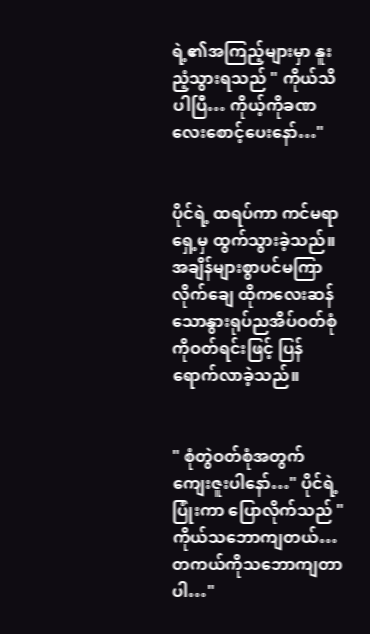ရဲ့၏အကြည့်များမှာ နူးညံ့သွားရသည် " ကိုယ်သိပါပြီ… ကိုယ့်ကိုခဏလေးစောင့်ပေးနော်…"


ပိုင်ရဲ့ ထရပ်ကာ ကင်မရာရှေ့မှ ထွက်သွားခဲ့သည်။ အချိန်များစွာပင်မကြာလိုက်ချေ ထိုကလေးဆန်သောနွားရုပ်ညအိပ်ဝတ်စုံကိုဝတ်ရင်းဖြင့် ပြန်ရောက်လာခဲ့သည်။


" စုံတွဲဝတ်စုံအတွက် ကျေးဇူးပါနော်…" ပိုင်ရဲ့ ပြုံးကာ ပြောလိုက်သည် " ကိုယ်သဘောကျတယ်… တကယ်ကိုသဘောကျတာပါ…"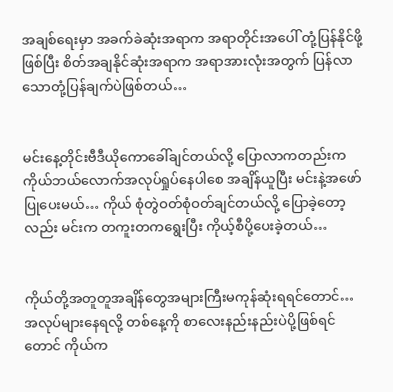အချစ်ရေးမှာ အခက်ခဲဆုံးအရာက အရာတိုင်းအပေါ် တုံ့ပြန်နိုင်ဖို့ဖြစ်ပြီး စိတ်အချနိုင်ဆုံးအရာက အရာအားလုံးအတွက် ပြန်လာသောတုံ့ပြန်ချက်ပဲဖြစ်တယ်…


မင်းနေ့တိုင်းဗီဒီယိုကောခေါ်ချင်တယ်လို့ ပြောလာကတည်းက ကိုယ်ဘယ်လောက်အလုပ်ရှုပ်နေပါစေ အချိန်ယူပြီး မင်းနဲ့အဖော်ပြုပေးမယ်… ကိုယ် စုံတွဲဝတ်စုံဝတ်ချင်တယ်လို့ ပြောခဲ့တော့လည်း မင်းက တကူးတကရွေးပြီး ကိုယ့်စီပို့ပေးခဲ့တယ်…


ကိုယ်တို့အတူတူအချိန်တွေအများကြီးမကုန်ဆုံးရရင်တောင်… အလုပ်များနေရလို့ တစ်နေ့ကို စာလေးနည်းနည်းပဲပို့ဖြစ်ရင်တောင် ကိုယ်က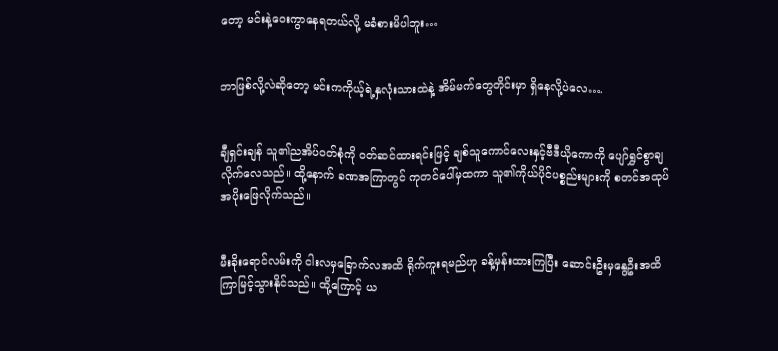တော့ မင်းနဲ့ဝေးကွာနေရတယ်လို့ မခံစားမိပါဘူး…


ဘာဖြစ်လို့လဲ‌ဆိုတော့ မင်းကကိုယ့်ရဲ့နှလုံးသားထဲနဲ့ အိမ်မက်တွေတိုင်းမှာ ရှိနေလို့ပဲလေ….


ချီရှင်းချန် သူ၏ညအိပ်ဝတ်စုံကို ဝတ်ဆင်ထားရင်းဖြင့် ချစ်သူကောင်လေးနှင့်ဗီဒီယိုကောကို ပျော်ရွှင်စွာချလိုက်လေသည်။ ထို့နောက် ခဏအကြာတွင် ကုတင်ပေါ်မှထကာ သူ၏ကိုယ်ပိုင်ပစ္စည်းများကို စတင်အထုပ်အပိုးဖြေလိုက်သည်။


မီးခိုးရောင်လမ်းကို ငါးလမှခြောက်လအထိ ရိုက်ကူးရမည်ဟု ခန့်မှန်းထားကြပြီး ဆောင်းဦးမှနွေဦးအထိ ကြာမြင့်သွားနိုင်သည်။ ထို့ကြောင့် ယ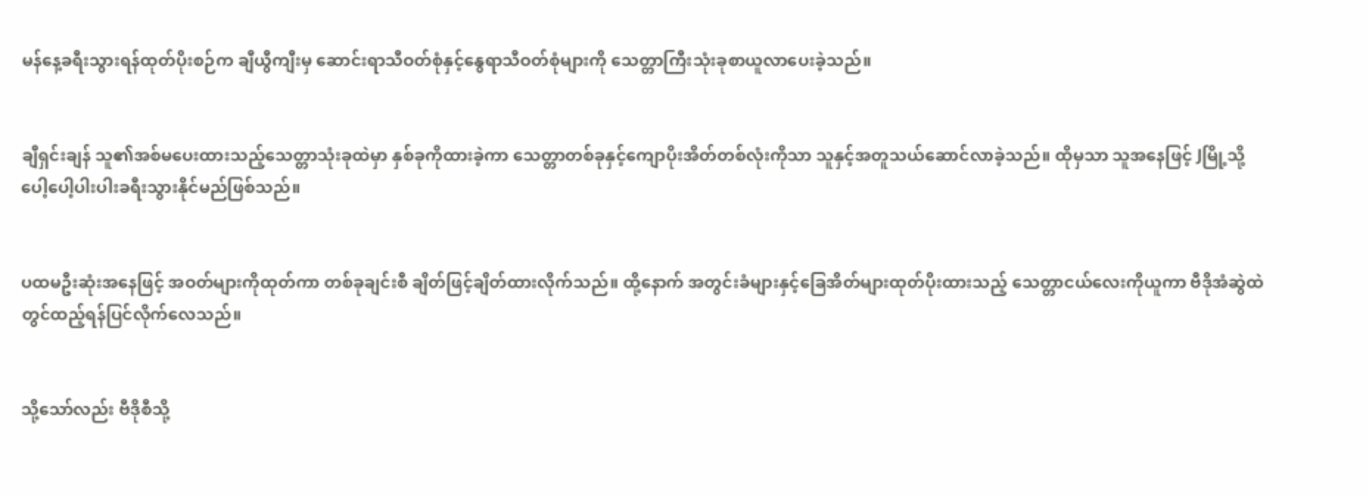မန်နေ့ခရီးသွားရန်ထုတ်ပိုးစဉ်က ချီယွီကျီးမှ ဆောင်းရာသီဝတ်စုံနှင့်နွေရာသီဝတ်စုံများကို သေတ္တာကြီးသုံးခုစာယူလာပေးခဲ့သည်။


ချီရှင်းချန် သူ၏အစ်မပေးထားသည့်သေတ္တာသုံးခုထဲမှာ နှစ်ခုကိုထားခဲ့ကာ သေတ္တာတစ်ခုနှင့်ကျောပိုးအိတ်တစ်လုံးကိုသာ သူနှင့်အတူသယ်ဆောင်လာခဲ့သည်။ ထိုမှသာ သူအနေဖြင့် Jမြို့သို့ပေါ့ပေါ့ပါးပါးခရီးသွားနိုင်မည်ဖြစ်သည်။


ပထမဦးဆုံးအနေဖြင့် အဝတ်များကိုထုတ်ကာ တစ်ခုချင်းစီ ချိတ်ဖြင့်ချိတ်ထားလိုက်သည်။ ထို့နောက် အတွင်းခံများနှင့်ခြေအိတ်များထုတ်ပိုးထားသည့် သေတ္တာငယ်လေးကိုယူကာ ဗီဒိုအံဆွဲထဲတွင်ထည့်ရန်ပြင်လိုက်လေသည်။


သို့သော်လည်း ‌ဗီဒိုစီသို့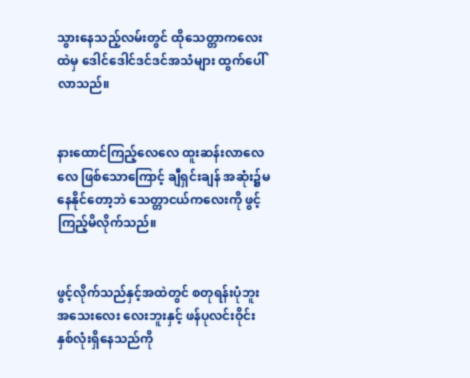သွားနေသည့်လမ်းတွင် ထိုသေတ္တာကလေးထဲမှ ဒေါင်ဒေါင်ဒင်ဒင်အသံများ ထွက်ပေါ်လာသည်။


နားထောင်ကြည့်လေလေ ထူးဆန်းလာလေလေ ဖြစ်သောကြောင့် ချီရှင်းချန် အဆုံး၌မနေနိုင်တော့ဘဲ သေတ္တာငယ်ကလေးကို ဖွင့်ကြည့်မိလိုက်သည်။


ဖွင့်လိုက်သည်နှင့်အထဲတွင် စတုရန်းပုံဘူးအသေးလေး လေးဘူးနှင့် ဖန်ပုလင်းဝိုင်းနှစ်လုံးရှိနေသည်ကို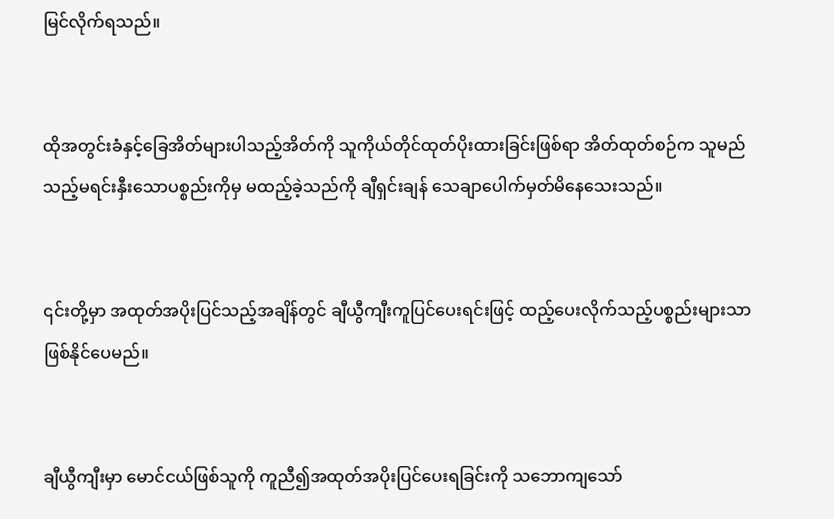မြင်လိုက်ရသည်။


ထိုအတွင်းခံနှင့်ခြေအိတ်များပါ‌သည့်အိတ်ကို သူကိုယ်တိုင်ထုတ်ပိုးထားခြင်းဖြစ်ရာ အိတ်ထုတ်စဉ်က သူမည်သည့်မရင်းနှီးသောပစ္စည်းကိုမှ မထည့်ခဲ့သည်ကို ချီရှင်းချန် သေချာပေါက်မှတ်မိနေသေးသည်။


၎င်းတို့မှာ အထုတ်အပိုးပြင်သည့်အချိန်တွင် ချီယွီကျီးကူပြင်ပေးရင်းဖြင့် ထည့်ပေးလိုက်သည့်ပစ္စည်းများသာဖြစ်နိုင်ပေမည်။


ချီယွီကျီးမှာ မောင်ငယ်ဖြစ်သူကို ကူညီ၍အထုတ်အပိုးပြင်ပေးရခြင်းကို သဘောကျသော်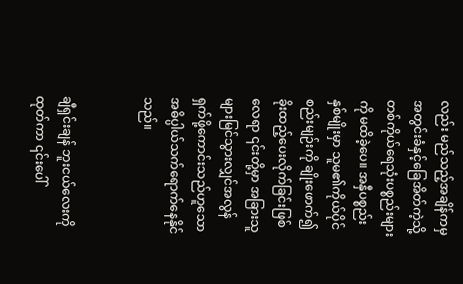လည်း မည်သည့်အချိန်ကမှ အတွင်းခံနှင့်ခြေအိတ်ကဲ့သို့ တစ်ကိုယ်ရေသုံးပစ္စည်းများကို မထိခဲ့ပေ။ အနှီပစ္စည်းနှစ်မျိုးမှာ သူမ၏ကိုယ်ပိုင်စည်းမျဉ်းကို ချိုးဖောက်၍ခိုးထည့်ပေးလိုက်ခြင်းဖြစ်လေရာ ၎င်းတို့မှာ အခြားသူများမြင်သွားလျှင်အလွန်ရှက်ဖို့ကောင်းသည်ဟူသော အဓိပ္ပါယ်သက်ရောက်နေနိုင်သည်။


ချီရှင်းချန် ဘူးငယ်လေးကိုထုတ်ကာ ၎င်းပေါ်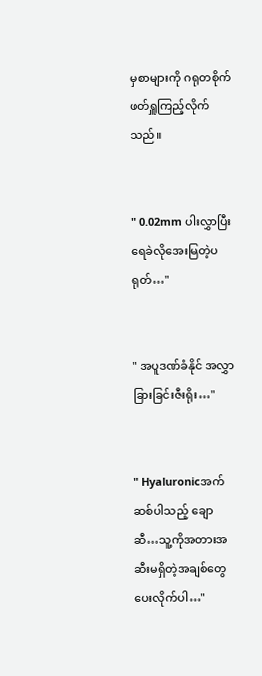မှစာများကို ဂရုတစိုက်ဖတ်ရှူကြည့်လိုက်သည်။


" 0.02mm ပါးလွှာပြီး ရေခဲလိုအေးမြတဲ့ပရုတ်…"


" အပူဒဏ်ခံနိုင် အလွှာခြားခြင်းဇီးရိုး…"


" Hyaluronicအက်ဆစ်ပါသည့် ချောဆီ…သူ့ကိုအတားအဆီးမရှိတဲ့အချစ်တွေပေးလိုက်ပါ…"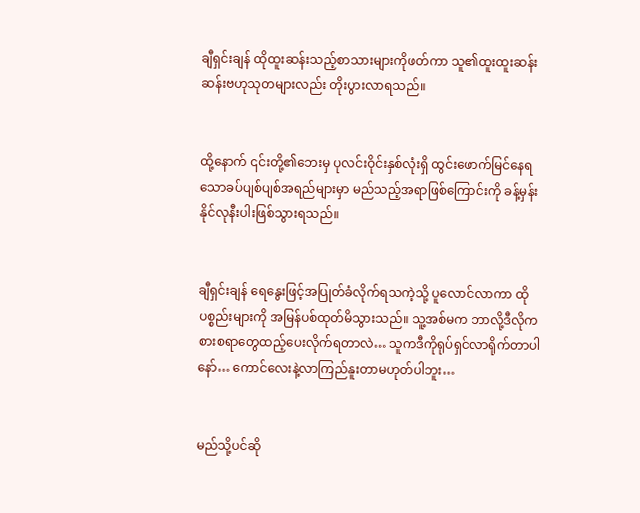ချီရှင်းချန် ထိုထူးဆန်းသည့်စာသားများကိုဖတ်ကာ သူ၏ထူးထူးဆန်းဆန်းဗဟုသုတများလည်း တိုးပွားလာရသည်။


ထို့နောက် ၎င်းတို့၏ဘေးမှ ပုလင်းဝိုင်းနှစ်လုံးရှိ ထွင်းဖောက်မြင်နေရသောခပ်ပျစ်ပျစ်အရည်များမှာ မည်သည့်အရာဖြစ်ကြောင်းကို ခန့်မှန်းနိုင်လုနီးပါးဖြစ်သွားရသည်။


ချီရှင်းချန် ရေနွေးဖြင့်အပြုတ်ခံလိုက်ရသကဲ့သို့ ပူလောင်လာကာ ထိုပစ္စည်းများကို အမြန်ပစ်ထုတ်မိသွားသည်။ သူ့အစ်မက ဘာလို့ဒီလိုကစားစရာတွေထည့်ပေးလိုက်ရတာလဲ… သူကဒီကိုရုပ်ရှင်လာရိုက်တာပါနော်… ကောင်လေးနဲ့လာကြည်နူးတာမဟုတ်ပါဘူး…


မည်သို့ပင်ဆို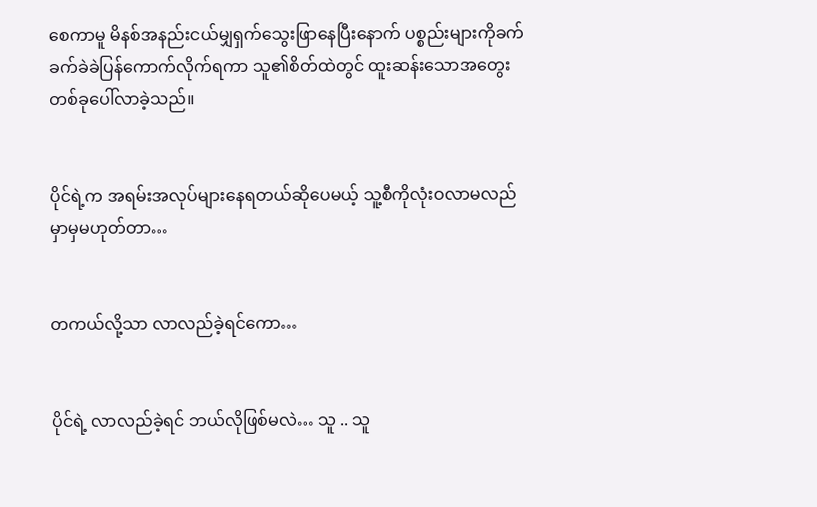စေကာမူ မိနစ်အနည်းငယ်မျှရှက်သွေးဖြာနေပြီးနောက် ပစ္စည်းများကိုခက်ခက်ခဲခဲပြန်ကောက်လိုက်ရကာ သူ၏စိတ်ထဲတွင် ထူးဆန်းသောအတွေးတစ်ခုပေါ်လာခဲ့သည်။


ပိုင်ရဲ့က အရမ်းအလုပ်များနေရတယ်ဆိုပေမယ့် သူ့စီကိုလုံးဝလာမလည်မှာမှမဟုတ်တာ…


တကယ်လို့သာ လာလည်ခဲ့ရင်ကော…


ပိုင်ရဲ့ လာလည်ခဲ့ရင် ဘယ်လိုဖြစ်မလဲ… သူ .. သူ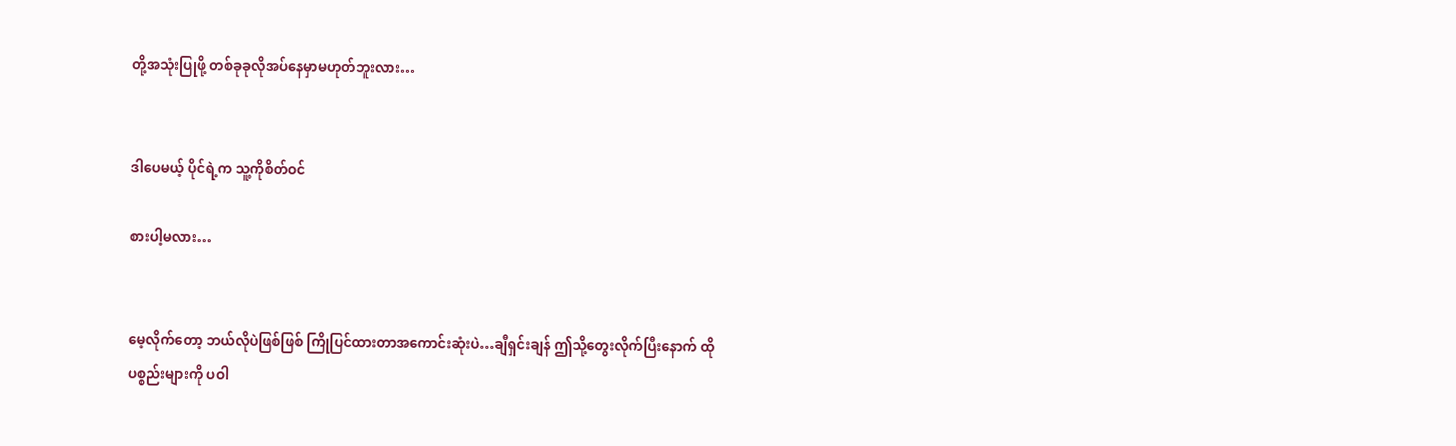တို့အသုံးပြုဖို့ တစ်ခုခုလိုအပ်နေမှာမဟုတ်ဘူးလား…


ဒါပေမယ့် ပိုင်ရဲ့က သူ့ကိုစိတ်ဝင်

စားပါ့မလား…


မေ့လိုက်တော့ ဘယ်လိုပဲဖြစ်ဖြစ် ကြိုပြင်ထားတာအကောင်းဆုံးပဲ…ချီရှင်းချန် ဤသို့တွေးလိုက်ပြီးနောက် ထိုပစ္စည်းများကို ပဝါ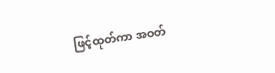ဖြင့်ထုတ်ကာ အဝတ်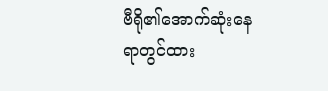ဗီရို၏အောက်ဆုံးနေရာတွင်ထား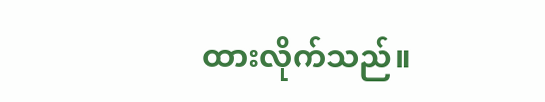ထားလိုက်သည်။